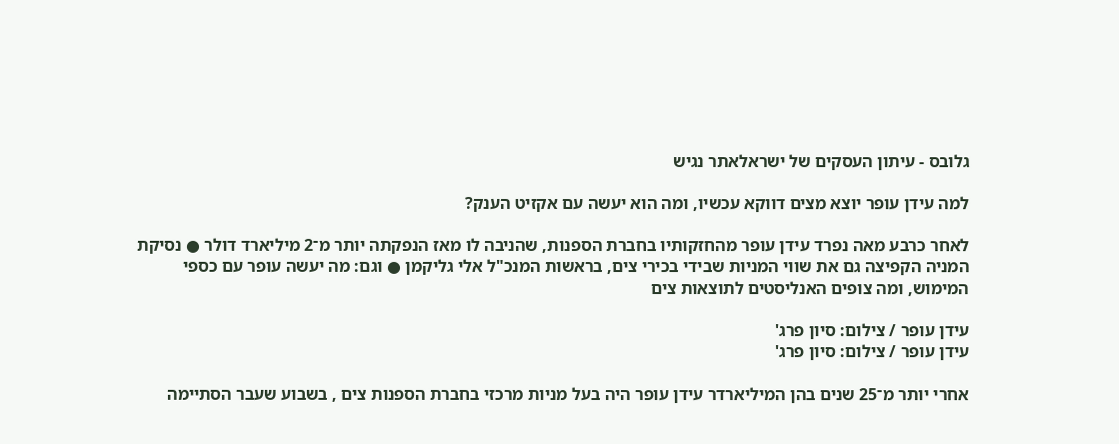גלובס - עיתון העסקים של ישראלאתר נגיש

למה עידן עופר יוצא מצים דווקא עכשיו, ומה הוא יעשה עם אקזיט הענק?

לאחר כרבע מאה נפרד עידן עופר מהחזקותיו בחברת הספנות, שהניבה לו מאז הנפקתה יותר מ־2 מיליארד דולר ● נסיקת המניה הקפיצה גם את שווי המניות שבידי בכירי צים, בראשות המנכ"ל אלי גליקמן ● וגם: מה יעשה עופר עם כספי המימוש, ומה צופים האנליסטים לתוצאות צים

עידן עופר / צילום: סיון פרג'
עידן עופר / צילום: סיון פרג'

אחרי יותר מ־25 שנים בהן המיליארדר עידן עופר היה בעל מניות מרכזי בחברת הספנות צים , בשבוע שעבר הסתיימה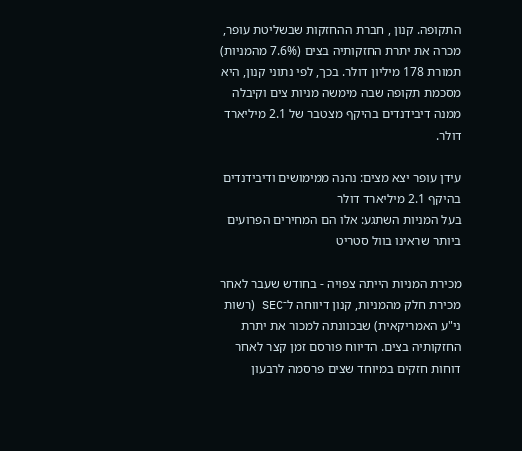התקופה. קנון , חברת ההחזקות שבשליטת עופר, מכרה את יתרת החזקותיה בצים (7.6% מהמניות) תמורת 178 מיליון דולר. בכך, לפי נתוני קנון, היא מסכמת תקופה שבה מימשה מניות צים וקיבלה ממנה דיבידנדים בהיקף מצטבר של 2.1 מיליארד דולר.

עידן עופר יצא מצים: נהנה ממימושים ודיבידנדים בהיקף 2.1 מיליארד דולר
בעל המניות השתגע: אלו הם המחירים הפרועים ביותר שראינו בוול סטריט

מכירת המניות הייתה צפויה - בחודש שעבר לאחר מכירת חלק מהמניות, קנון דיווחה ל־SEC (רשות ני"ע האמריקאית) שבכוונתה למכור את יתרת החזקותיה בצים. הדיווח פורסם זמן קצר לאחר דוחות חזקים במיוחד שצים פרסמה לרבעון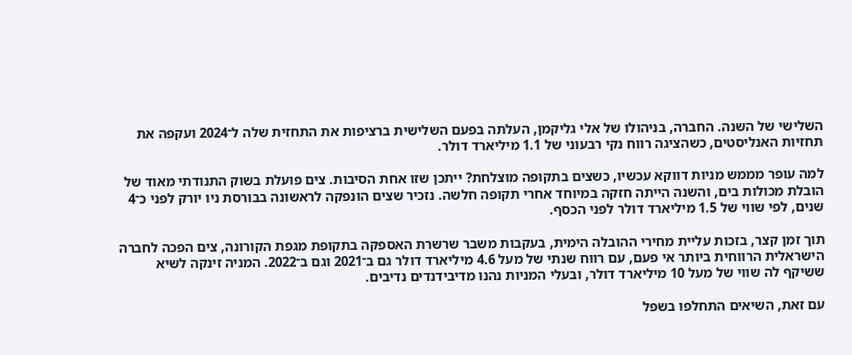השלישי של השנה. החברה, בניהולו של אלי גליקמן, העלתה בפעם השלישית ברציפות את התחזית שלה ל־2024 ועקפה את תחזיות האנליסטים, כשהציגה רווח נקי רבעוני של 1.1 מיליארד דולר.

למה עופר מממש מניות דווקא עכשיו, כשצים בתקופה מוצלחת? ייתכן שזו אחת הסיבות. צים פועלת בשוק התנודתי מאוד של הובלת מכולות בים, והשנה הייתה חזקה במיוחד אחרי תקופה חלשה. נזכיר שצים הונפקה לראשונה בבורסת ניו יורק לפני כ־4 שנים, לפי שווי של 1.5 מיליארד דולר לפני הכסף.

תוך זמן קצר, בזכות עליית מחירי ההובלה הימית, בעקבות משבר שרשרת האספקה בתקופת מגפת הקורונה, צים הפכה לחברה הישראלית הרווחית ביותר אי פעם, עם רווח שנתי של מעל 4.6 מיליארד דולר גם ב־2021 וגם ב־2022. המניה זינקה לשיא ששיקף לה שווי של מעל 10 מיליארד דולר, ובעלי המניות נהנו מדיבידנדים נדיבים.

עם זאת, השיאים התחלפו בשפל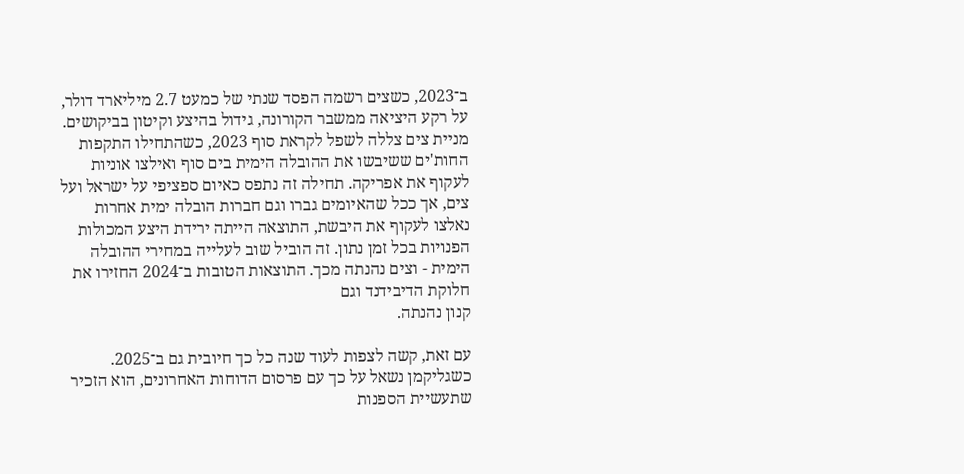ב־2023, כשצים רשמה הפסד שנתי של כמעט 2.7 מיליארד דולר, על רקע היציאה ממשבר הקורונה, גידול בהיצע וקיטון בביקושים. מניית צים צללה לשפל לקראת סוף 2023, כשהתחילו התקפות החות'ים ששיבשו את ההובלה הימית בים סוף ואילצו אוניות לעקוף את אפריקה. תחילה זה נתפס כאיום ספציפי על ישראל ועל צים, אך ככל שהאיומים גברו וגם חברות הובלה ימית אחרות נאלצו לעקוף את היבשת, התוצאה הייתה ירידת היצע המכולות הפנויות בכל זמן נתון. זה הוביל שוב לעלייה במחירי ההובלה הימית - וצים נהנתה מכך. התוצאות הטובות ב־2024 החזירו את חלוקת הדיבידנד וגם
קנון נהנתה.

עם זאת, קשה לצפות לעוד שנה כל כך חיובית גם ב־2025. כשגליקמן נשאל על כך עם פרסום הדוחות האחרונים, הוא הזכיר שתעשיית הספנות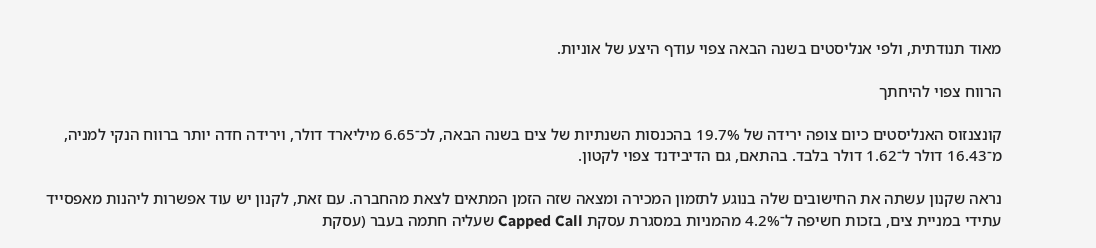מאוד תנודתית, ולפי אנליסטים בשנה הבאה צפוי עודף היצע של אוניות.

הרווח צפוי להיחתך

קונצנזוס האנליסטים כיום צופה ירידה של 19.7% בהכנסות השנתיות של צים בשנה הבאה, לכ־6.65 מיליארד דולר, וירידה חדה יותר ברווח הנקי למניה, מ־16.43 דולר ל־1.62 דולר בלבד. בהתאם, גם הדיבידנד צפוי לקטון.

נראה שקנון עשתה את החישובים שלה בנוגע לתזמון המכירה ומצאה שזה הזמן המתאים לצאת מהחברה. עם זאת, לקנון יש עוד אפשרות ליהנות מאפסייד עתידי במניית צים, בזכות חשיפה ל־4.2% מהמניות במסגרת עסקת Capped Call שעליה חתמה בעבר (עסקת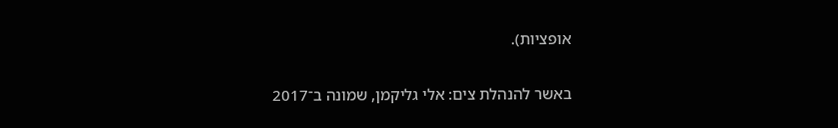אופציות).

באשר להנהלת צים: אלי גליקמן, שמונה ב־2017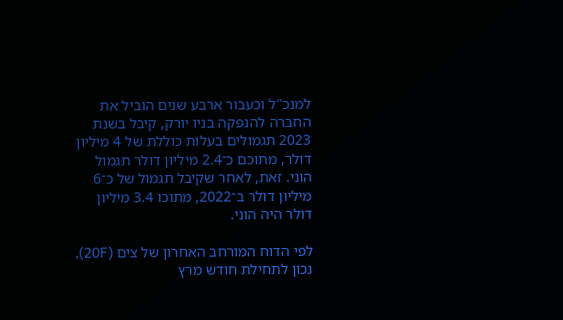למנכ"ל וכעבור ארבע שנים הוביל את החברה להנפקה בניו יורק, קיבל בשנת 2023 תגמולים בעלות כוללת של 4 מיליון דולר, מתוכם כ־2.4 מיליון דולר תגמול הוני. זאת, לאחר שקיבל תגמול של כ־6 מיליון דולר ב־2022, מתוכו 3.4 מיליון דולר היה הוני.

לפי הדוח המורחב האחרון של צים (20F), נכון לתחילת חודש מרץ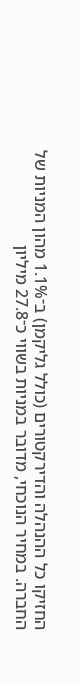החזיקו כל ההנהלה והדירקטורים (כולל גליקמן) ב־1.1% מהון המניות של החברה. במחיר הנוכחי, מדובר במניות בשווי כ־27.8 מיליון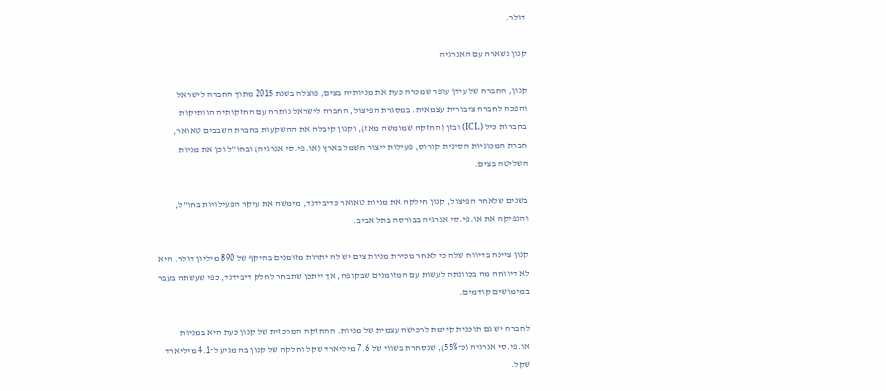דולר.

קנון נשארה עם האנרגיה

קנון, החברה של עידן עופר שמכרה כעת את מניותיה בצים, פוצלה בשנת 2015 מתוך החברה לישראל והפכה לחברה ציבורית עצמאית. במסגרת הפיצול, החברה לישראל נותרה עם החזקותיה הוותיקות בחברות כיל (ICL) ובזן (החזקה שמומשה מאז), וקנון קיבלה את ההשקעות בחברת השבבים טאואר, חברת המכוניות הסינית קורוס, פעילות ייצור חשמל בארץ (או.פי.סי אנרגיה) ובחו"ל וכן את מניות השליטה בצים.

בשנים שלאחר הפיצול, קנון חילקה את מניות טאואר כדיבידנד, מימשה את עיקר הפעילויות בחו"ל, והנפיקה את או.פי.סי אנרגיה בבורסה בתל אביב.

קנון ציינה בדיווח שלה כי לאחר מכירת מניות צים יש לה יתרות מזומנים בהיקף של 890 מיליון דולר. היא לא דיווחה מה בכוונתה לעשות עם המזומנים שבקופה, אך ייתכן שתבחר לחלק דיבידנד, כפי שעשתה בעבר במימושים קודמים.

לחברה יש גם תוכנית קיימת לרכישה עצמית של מניות. ההחזקה המרכזית של קנון כעת היא במניות או.פי.סי אנרגיה (כ־55%), שנסחרת בשווי של 7.6 מיליארד שקל וחלקה של קנון בה מגיע ל־4.1 מיליארד שקל.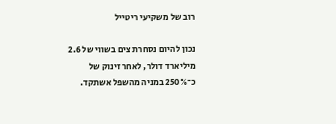רוב של משקיעי ריטייל

נכון להיום נסחרת צים בשווי של 2.6 מיליארד דולר, לאחר זינוק של כ־250% במניה מהשפל אשתקד.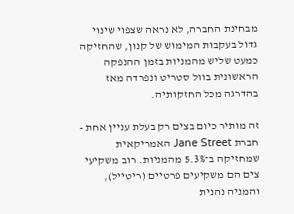מבחינת החברה, לא נראה שצפוי שינוי גדול בעקבות המימוש של קנון, שהחזיקה כמעט שליש מהמניות בזמן ההנפקה הראשונית בוול סטריט ונפרדה מאז בהדרגה מכל החזקותיה.

זה מותיר כיום בצים רק בעלת עניין אחת - חברת Jane Street האמריקאית שמחזיקה ב־5.3% מהמניות. רוב משקיעי צים הם משקיעים פרטיים (ריטייל), והמניה נהנית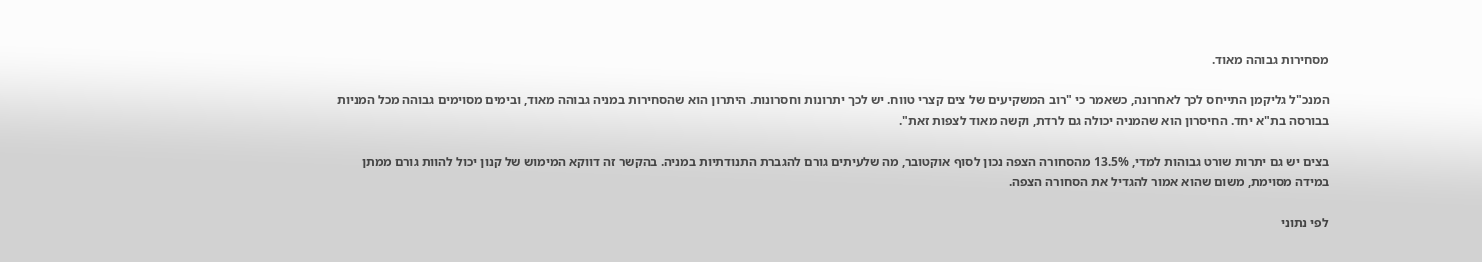מסחירות גבוהה מאוד.

המנכ"ל גליקמן התייחס לכך לאחרונה, כשאמר כי "רוב המשקיעים של צים קצרי טווח. יש לכך יתרונות וחסרונות. היתרון הוא שהסחירות במניה גבוהה מאוד, ובימים מסוימים גבוהה מכל המניות בבורסה בת"א יחד. החיסרון הוא שהמניה יכולה גם לרדת, וקשה מאוד לצפות זאת".

בצים יש גם יתרות שורט גבוהות למדי, 13.5% מהסחורה הצפה נכון לסוף אוקטובר, מה שלעיתים גורם להגברת התנודתיות במניה. בהקשר זה דווקא המימוש של קנון יכול להוות גורם ממתן במידה מסוימת, משום שהוא אמור להגדיל את הסחורה הצפה.

לפי נתוני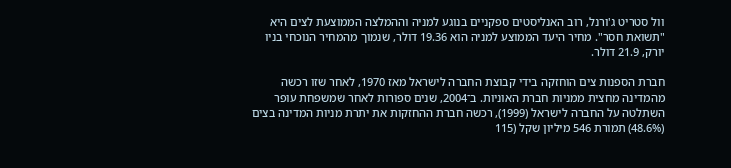וול סטריט ג'ורנל, רוב האנליסטים ספקניים בנוגע למניה וההמלצה הממוצעת לצים היא "תשואת חסר". מחיר היעד הממוצע למניה הוא 19.36 דולר, שנמוך מהמחיר הנוכחי בניו יורק, 21.9 דולר.

חברת הספנות צים הוחזקה בידי קבוצת החברה לישראל מאז 1970, לאחר שזו רכשה מהמדינה מחצית ממניות חברת האוניות. ב־2004, שנים ספורות לאחר שמשפחת עופר השתלטה על החברה לישראל (1999), רכשה חברת ההחזקות את יתרת מניות המדינה בצים (48.6%) תמורת 546 מיליון שקל (115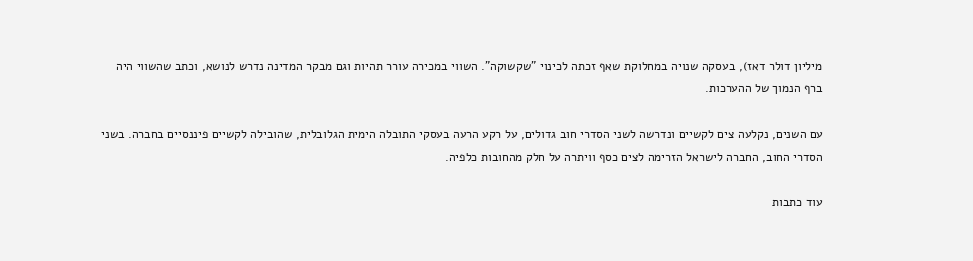מיליון דולר דאז), בעסקה שנויה במחלוקת שאף זכתה לכינוי "שקשוקה". השווי במכירה עורר תהיות וגם מבקר המדינה נדרש לנושא, וכתב שהשווי היה ברף הנמוך של ההערכות.

עם השנים, נקלעה צים לקשיים ונדרשה לשני הסדרי חוב גדולים, על רקע הרעה בעסקי התובלה הימית הגלובלית, שהובילה לקשיים פיננסיים בחברה. בשני הסדרי החוב, החברה לישראל הזרימה לצים כסף וויתרה על חלק מהחובות כלפיה.

עוד כתבות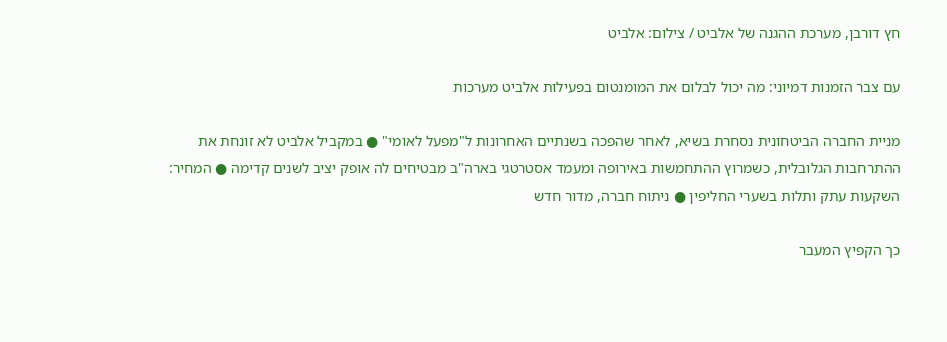חץ דורבן, מערכת ההגנה של אלביט / צילום: אלביט

עם צבר הזמנות דמיוני: מה יכול לבלום את המומנטום בפעילות אלביט מערכות

מניית החברה הביטחונית נסחרת בשיא, לאחר שהפכה בשנתיים האחרונות ל"מפעל לאומי" ● במקביל אלביט לא זונחת את ההתרחבות הגלובלית, כשמרוץ ההתחמשות באירופה ומעמד אסטרטגי בארה"ב מבטיחים לה אופק יציב לשנים קדימה ● המחיר: השקעות עתק ותלות בשערי החליפין ● ניתוח חברה, מדור חדש

כך הקפיץ המעבר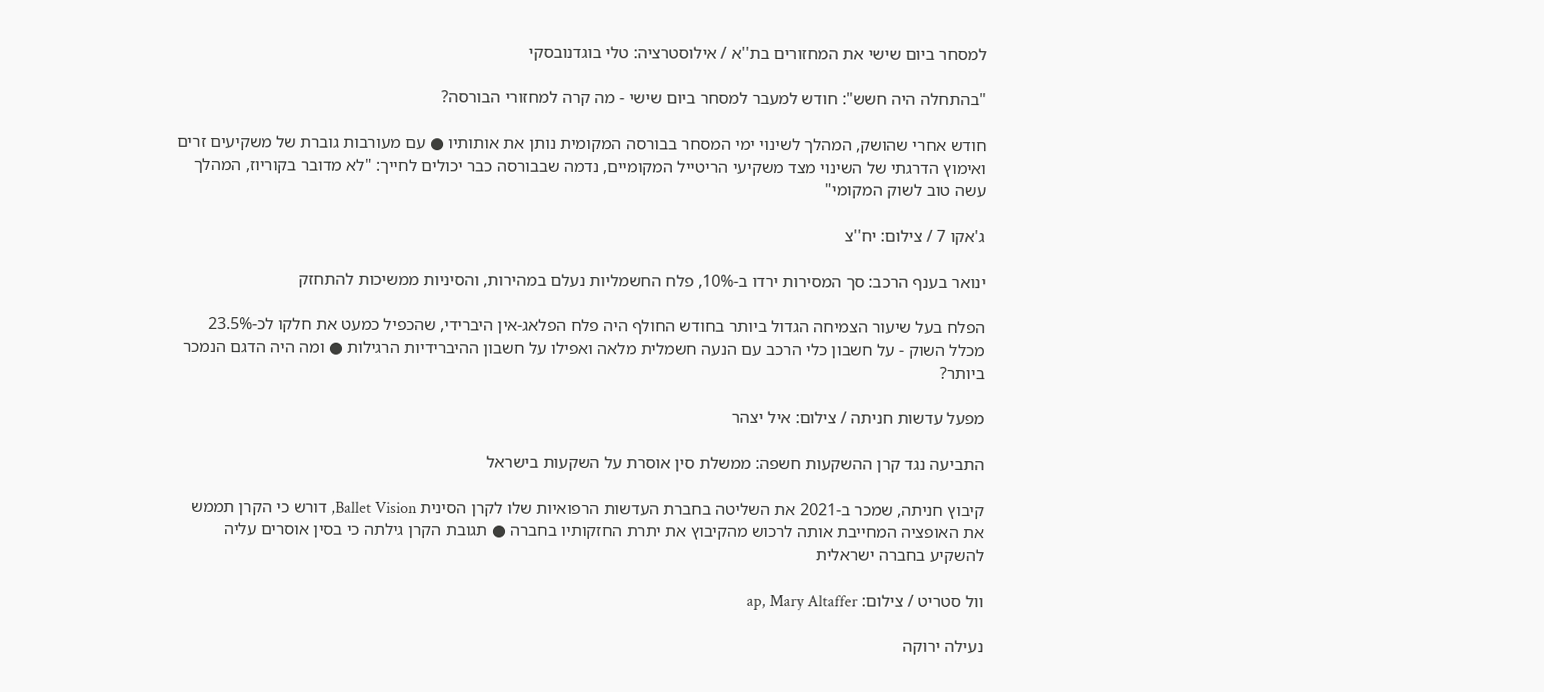למסחר ביום שישי את המחזורים בת''א / אילוסטרציה: טלי בוגדנובסקי

"בהתחלה היה חשש": חודש למעבר למסחר ביום שישי - מה קרה למחזורי הבורסה?

חודש אחרי שהושק, המהלך לשינוי ימי המסחר בבורסה המקומית נותן את אותותיו ● עם מעורבות גוברת של משקיעים זרים ואימוץ הדרגתי של השינוי מצד משקיעי הריטייל המקומיים, נדמה שבבורסה כבר יכולים לחייך: "לא מדובר בקוריוז, המהלך עשה טוב לשוק המקומי"

ג'אקו 7 / צילום: יח''צ

ינואר בענף הרכב: סך המסירות ירדו ב-10%, פלח החשמליות נעלם במהירות, והסיניות ממשיכות להתחזק

הפלח בעל שיעור הצמיחה הגדול ביותר בחודש החולף היה פלח הפלאג-אין היברידי, שהכפיל כמעט את חלקו לכ-23.5% מכלל השוק - על חשבון כלי הרכב עם הנעה חשמלית מלאה ואפילו על חשבון ההיברידיות הרגילות ● ומה היה הדגם הנמכר ביותר?

מפעל עדשות חניתה / צילום: איל יצהר

התביעה נגד קרן ההשקעות חשפה: ממשלת סין אוסרת על השקעות בישראל

קיבוץ חניתה, שמכר ב-2021 את השליטה בחברת העדשות הרפואיות שלו לקרן הסינית Ballet Vision, דורש כי הקרן תממש את האופציה המחייבת אותה לרכוש מהקיבוץ את יתרת החזקותיו בחברה ● תגובת הקרן גילתה כי בסין אוסרים עליה להשקיע בחברה ישראלית

וול סטריט / צילום: ap, Mary Altaffer

נעילה ירוקה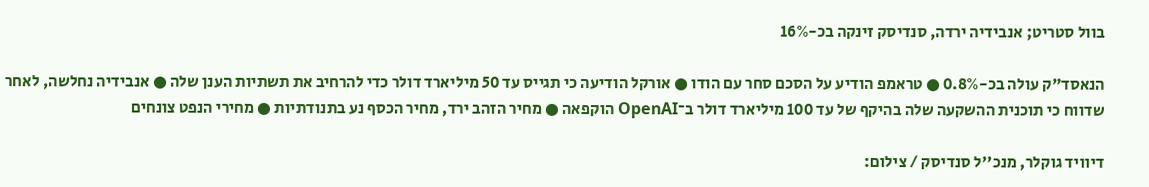בוול סטריט; אנבידיה ירדה, סנדיסק זינקה בכ-16%

הנאסד"ק עולה בכ-0.8% ● טראמפ הודיע על הסכם סחר עם הודו ● אורקל הודיעה כי תגייס עד 50 מיליארד דולר כדי להרחיב את תשתיות הענן שלה ● אנבידיה נחלשה, לאחר שדווח כי תוכנית ההשקעה שלה בהיקף של עד 100 מיליארד דולר ב־OpenAI הוקפאה ● מחיר הזהב ירד, מחיר הכסף נע בתנודתיות ● מחירי הנפט צונחים

דיוויד גוקלר, מנכ''ל סנדיסק / צילום: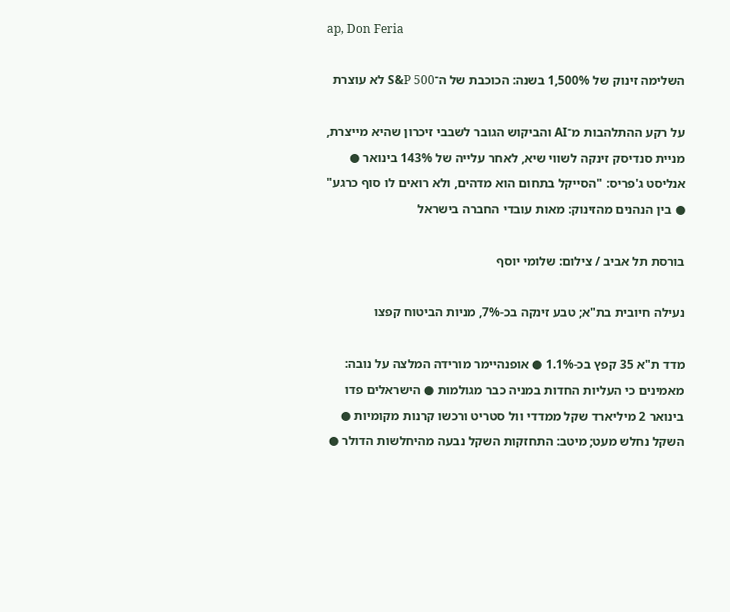ap, Don Feria

השלימה זינוק של 1,500% בשנה: הכוכבת של ה־S&P 500 לא עוצרת

על רקע ההתלהבות מ־AI והביקוש הגובר לשבבי זיכרון שהיא מייצרת, מניית סנדיסק זינקה לשווי שיא, לאחר עלייה של 143% בינואר ● אנליסט ג'פריס: "הסייקל בתחום הוא מדהים, ולא רואים לו סוף כרגע" ● בין הנהנים מהזינוק: מאות עובדי החברה בישראל

בורסת תל אביב / צילום: שלומי יוסף

נעילה חיובית בת"א; טבע זינקה בכ-7%, מניות הביטוח קפצו

מדד ת"א 35 קפץ בכ-1.1% ● אופנהיימר מורידה המלצה על נובה: מאמינים כי העליות החדות במניה כבר מגולמות ● הישראלים פדו בינואר 2 מיליארד שקל ממדדי וול סטריט ורכשו קרנות מקומיות ● השקל נחלש מעט; מיטב: התחזקות השקל נבעה מהיחלשות הדולר ●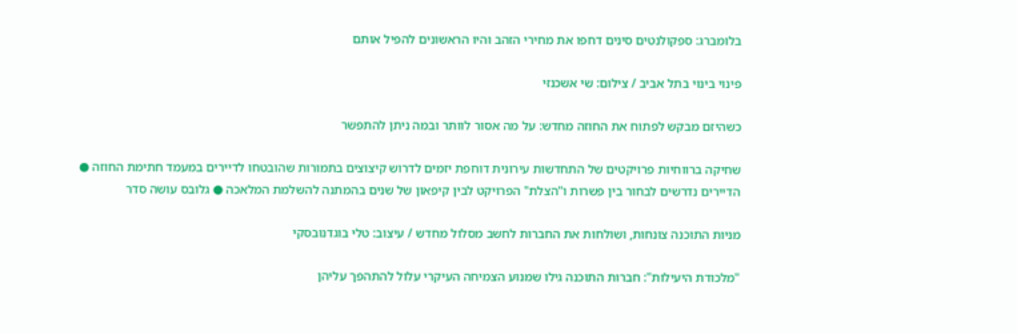בלומברג: ספקולנטים סינים דחפו את מחירי הזהב והיו הראשונים להפיל אותם

פינוי בינוי בתל אביב / צילום: שי אשכנזי

כשהיזם מבקש לפתוח את החוזה מחדש: על מה אסור לוותר ובמה ניתן להתפשר

שחיקה ברווחיות פרויקטים של התחדשות עירונית דוחפת יזמים לדרוש קיצוצים בתמורות שהובטחו לדיירים במעמד חתימת החוזה ● הדיירים נדרשים לבחור בין פשרות ו"הצלת" הפרויקט לבין קיפאון של שנים בהמתנה להשלמת המלאכה ● גלובס עושה סדר

מניות התוכנה צונחות, ושולחות את החברות לחשב מסלול מחדש / עיצוב: טלי בוגדנובסקי

"מלכודת היעילות": חברות התוכנה גילו שמנוע הצמיחה העיקרי עלול להתהפך עליהן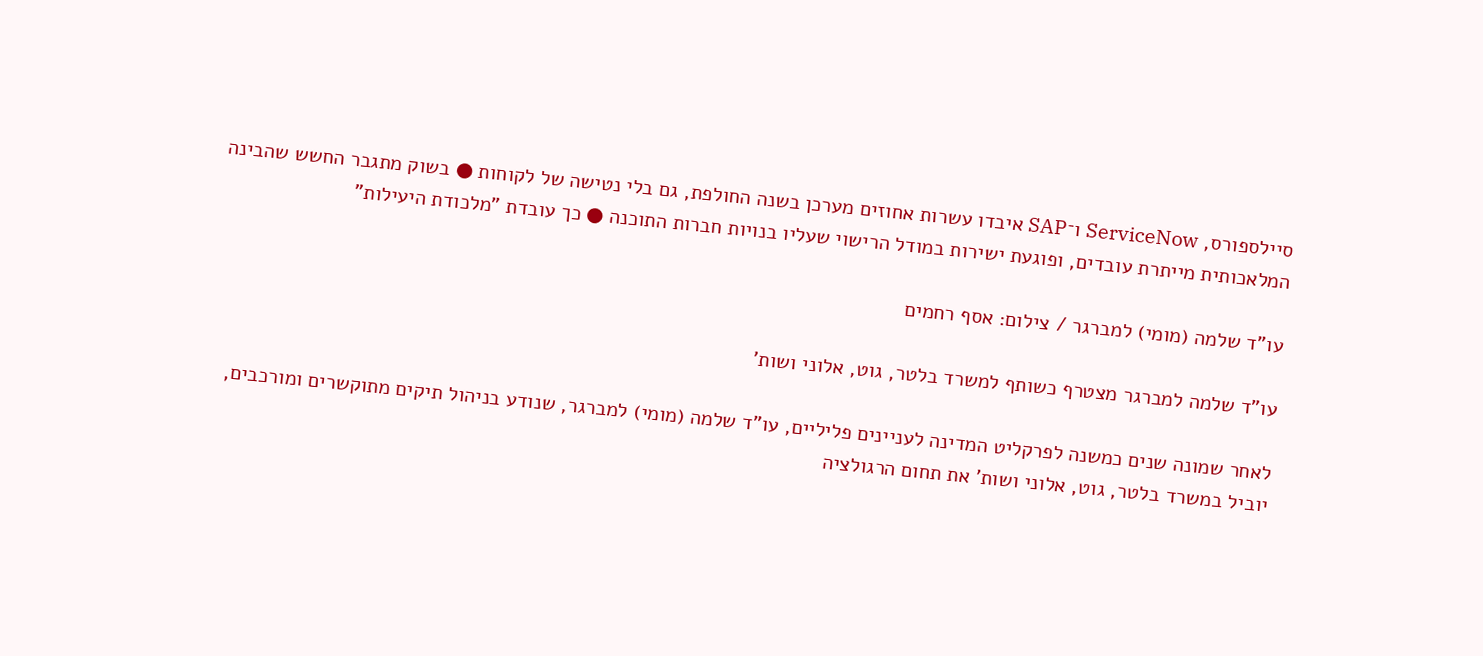סיילספורס, ServiceNow ו־SAP איבדו עשרות אחוזים מערכן בשנה החולפת, גם בלי נטישה של לקוחות ● בשוק מתגבר החשש שהבינה המלאכותית מייתרת עובדים, ופוגעת ישירות במודל הרישוי שעליו בנויות חברות התוכנה ● כך עובדת "מלכודת היעילות"

עו”ד שלמה (מומי) למברגר / צילום: אסף רחמים

עו"ד שלמה למברגר מצטרף כשותף למשרד בלטר, גוט, אלוני ושות’

לאחר שמונה שנים כמשנה לפרקליט המדינה לעניינים פליליים, עו"ד שלמה (מומי) למברגר, שנודע בניהול תיקים מתוקשרים ומורכבים, יוביל במשרד בלטר, גוט, אלוני ושות' את תחום הרגולציה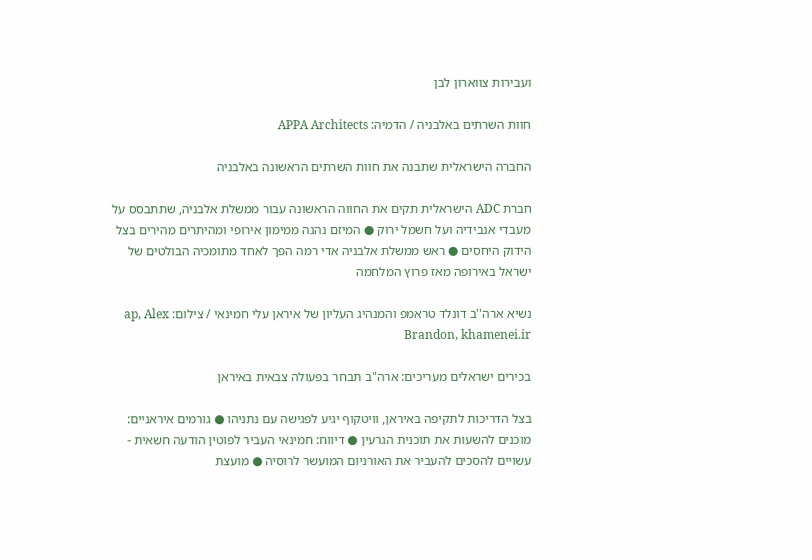ועבירות צווארון לבן

חוות השרתים באלבניה / הדמיה: APPA Architects

החברה הישראלית שתבנה את חוות השרתים הראשונה באלבניה

חברת ADC הישראלית תקים את החווה הראשונה עבור ממשלת אלבניה, שתתבסס על מעבדי אנבידיה ועל חשמל ירוק ● המיזם נהנה ממימון אירופי ומהיתרים מהירים בצל הידוק היחסים ● ראש ממשלת אלבניה אדי רמה הפך לאחד מתומכיה הבולטים של ישראל באירופה מאז פרוץ המלחמה

נשיא ארה''ב דונלד טראמפ והמנהיג העליון של איראן עלי חמינאי / צילום: ap, Alex Brandon, khamenei.ir

בכירים ישראלים מעריכים: ארה"ב תבחר בפעולה צבאית באיראן

בצל הדריכות לתקיפה באיראן, וויטקוף יגיע לפגישה עם נתניהו ● גורמים איראניים: מוכנים להשעות את תוכנית הגרעין ● דיווח: חמינאי העביר לפוטין הודעה חשאית - עשויים להסכים להעביר את האורניום המועשר לרוסיה ● מועצת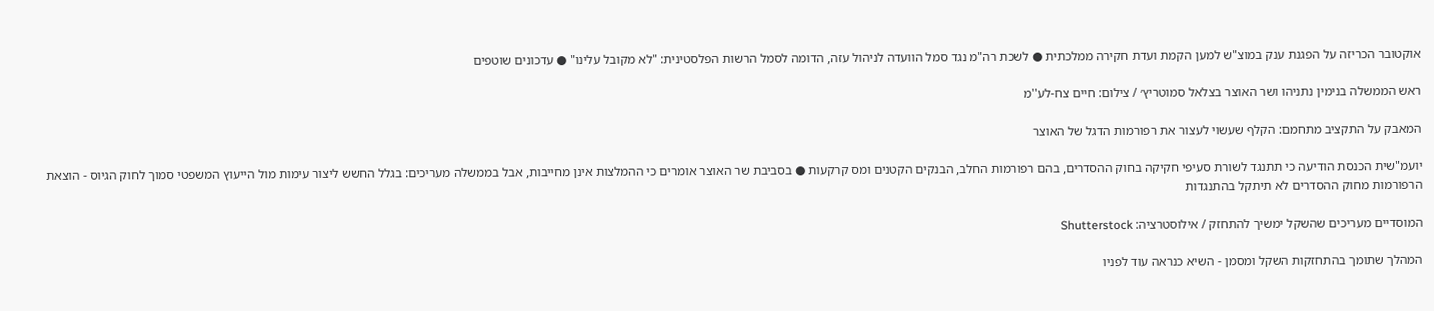אוקטובר הכריזה על הפגנת ענק במוצ"ש למען הקמת ועדת חקירה ממלכתית ● לשכת רה"מ נגד סמל הוועדה לניהול עזה, הדומה לסמל הרשות הפלסטינית: "לא מקובל עלינו" ● עדכונים שוטפים

ראש הממשלה בנימין נתניהו ושר האוצר בצלאל סמוטריץ׳ / צילום: חיים צח-לע''מ

המאבק על התקציב מתחמם: הקלף שעשוי לעצור את רפורמות הדגל של האוצר

יועמ"שית הכנסת הודיעה כי תתנגד לשורת סעיפי חקיקה בחוק ההסדרים, בהם רפורמות החלב, הבנקים הקטנים ומס קרקעות ● בסביבת שר האוצר אומרים כי ההמלצות אינן מחייבות, אבל בממשלה מעריכים: בגלל החשש ליצור עימות מול הייעוץ המשפטי סמוך לחוק הגיוס - הוצאת הרפורמות מחוק ההסדרים לא תיתקל בהתנגדות

המוסדיים מעריכים שהשקל ימשיך להתחזק / אילוסטרציה: Shutterstock

המהלך שתומך בהתחזקות השקל ומסמן - השיא כנראה עוד לפניו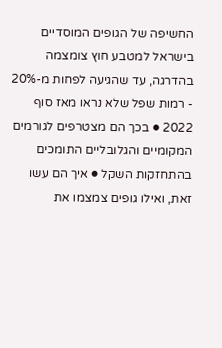החשיפה של הגופים המוסדיים בישראל למטבע חוץ צומצמה בהדרגה, עד שהגיעה לפחות מ-20% - רמות שפל שלא נראו מאז סוף 2022 ● בכך הם מצטרפים לגורמים המקומיים והגלובליים התומכים בהתחזקות השקל ● איך הם עשו זאת, ואילו גופים צמצמו את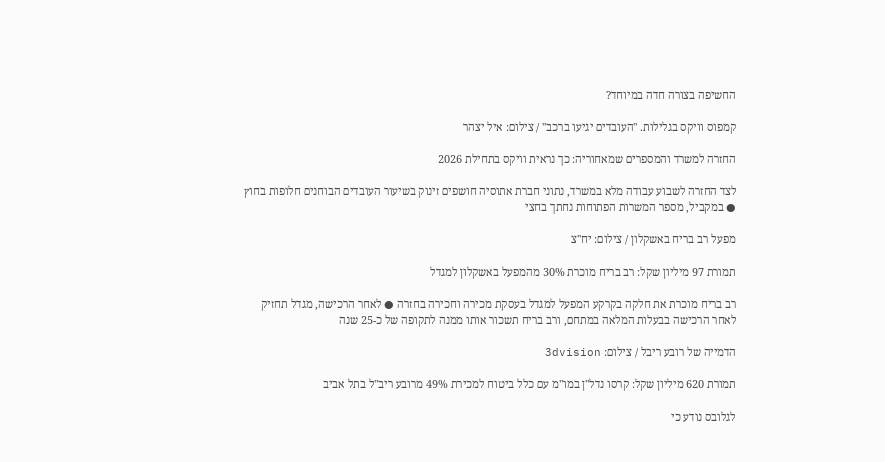החשיפה בצורה חדה במיוחד?

קמפוס וויקס בגלילות. ''העובדים יגיעו ברכב'' / צילום: איל יצהר

החזרה למשרד והמספרים שמאחוריה: כך נראית וויקס בתחילת 2026

לצד החזרה לשבוע עבודה מלא במשרד, נתוני חברת אתוסיה חושפים זינוק בשיעור העובדים הבוחנים חלופות בחוץ ● במקביל, מספר המשרות הפתוחות נחתך בחצי

מפעל רב בריח באשקלון / צילום: יח''צ

תמורת 97 מיליון שקל: רב בריח מוכרת 30% מהמפעל באשקלון למגדל

רב בריח מוכרת את חלקה בקרקע המפעל למגדל בעסקת מכירה וחכירה בחזרה ● לאחר הרכישה, מגדל תחזיק לאחר הרכישה בבעלות המלאה במתחם, ורב בריח תשכור אותו ממנה לתקופה של כ-25 שנה

הדמייה של רובע ריבל / צילום: 3dvision

תמורת 620 מיליון שקל: קרסו נדל"ן במו"מ עם כלל ביטוח למכירת 49% מרובע ריב"ל בתל אביב

לגלובס נודע כי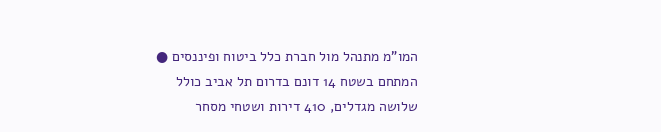המו"מ מתנהל מול חברת כלל ביטוח ופיננסים ● המתחם בשטח 14 דונם בדרום תל אביב כולל שלושה מגדלים, 410 דירות ושטחי מסחר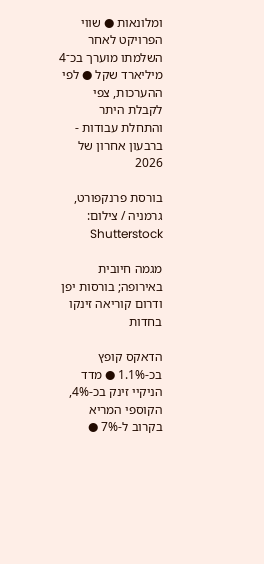ומלונאות ● שווי הפרויקט לאחר השלמתו מוערך בכ־4 מיליארד שקל ● לפי ההערכות, צפי לקבלת היתר והתחלת עבודות - ברבעון אחרון של 2026

בורסת פרנקפורט, גרמניה / צילום: Shutterstock

מגמה חיובית באירופה; בורסות יפן ודרום קוריאה זינקו בחדות

הדאקס קופץ בכ-1.1% ● מדד הניקיי זינק בכ-4%, הקוספי המריא בקרוב ל-7% ●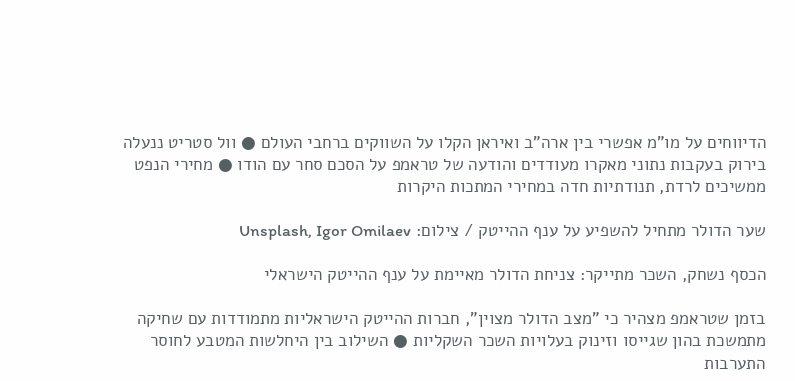הדיווחים על מו"מ אפשרי בין ארה"ב ואיראן הקלו על השווקים ברחבי העולם ● וול סטריט ננעלה בירוק בעקבות נתוני מאקרו מעודדים והודעה של טראמפ על הסכם סחר עם הודו ● מחירי הנפט ממשיכים לרדת, תנודתיות חדה במחירי המתכות היקרות

שער הדולר מתחיל להשפיע על ענף ההייטק / צילום: Unsplash, Igor Omilaev

הכסף נשחק, השכר מתייקר: צניחת הדולר מאיימת על ענף ההייטק הישראלי

בזמן שטראמפ מצהיר כי "מצב הדולר מצוין", חברות ההייטק הישראליות מתמודדות עם שחיקה מתמשכת בהון שגייסו וזינוק בעלויות השכר השקליות ● השילוב בין היחלשות המטבע לחוסר התערבות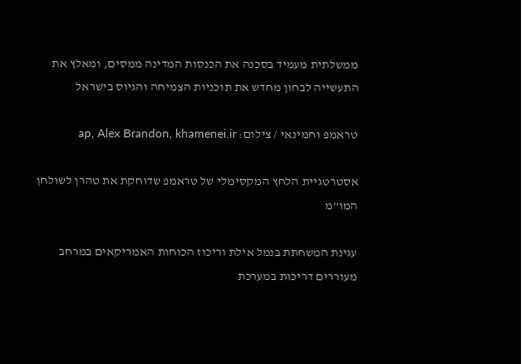ממשלתית מעמיד בסכנה את הכנסות המדינה ממסים, ומאלץ את התעשייה לבחון מחדש את תוכניות הצמיחה והגיוס בישראל

טראמפ וחמינאי / צילום: ap, Alex Brandon, khamenei.ir

אסטרטגיית הלחץ המקסימלי של טראמפ שדוחקת את טהרן לשולחן המו"מ

עגינת המשחתת בנמל אילת וריכוז הכוחות האמריקאים במרחב מעוררים דריכות במערכת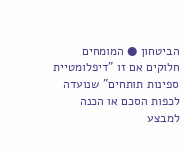הביטחון ● המומחים חלוקים אם זו "דיפלומטיית ספינות תותחים" שנועדה לכפות הסכם או הכנה למבצע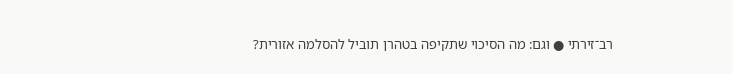רב־זירתי ● וגם: מה הסיכוי שתקיפה בטהרן תוביל להסלמה אזורית?